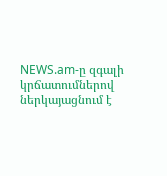NEWS.am-ը զգալի կրճատումներով ներկայացնում է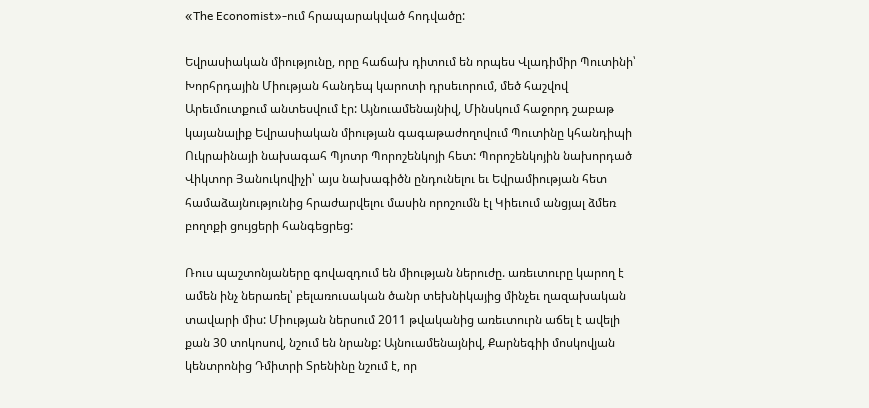«The Economist»-ում հրապարակված հոդվածը:

Եվրասիական միությունը, որը հաճախ դիտում են որպես Վլադիմիր Պուտինի՝ Խորհրդային Միության հանդեպ կարոտի դրսեւորում, մեծ հաշվով Արեւմուտքում անտեսվում էր: Այնուամենայնիվ, Մինսկում հաջորդ շաբաթ կայանալիք Եվրասիական միության գագաթաժողովում Պուտինը կհանդիպի Ուկրաինայի նախագահ Պյոտր Պորոշենկոյի հետ: Պորոշենկոյին նախորդած Վիկտոր Յանուկովիչի՝ այս նախագիծն ընդունելու եւ Եվրամիության հետ համաձայնությունից հրաժարվելու մասին որոշումն էլ Կիեւում անցյալ ձմեռ բողոքի ցույցերի հանգեցրեց:

Ռուս պաշտոնյաները գովազդում են միության ներուժը. առեւտուրը կարող է ամեն ինչ ներառել՝ բելառուսական ծանր տեխնիկայից մինչեւ ղազախական տավարի միս: Միության ներսում 2011 թվականից առեւտուրն աճել է ավելի քան 30 տոկոսով, նշում են նրանք: Այնուամենայնիվ, Քարնեգիի մոսկովյան կենտրոնից Դմիտրի Տրենինը նշում է, որ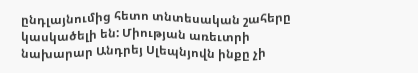ընդլայնումից հետո տնտեսական շահերը կասկածելի են: Միության առեւտրի նախարար Անդրեյ Սլեպնյովն ինքը չի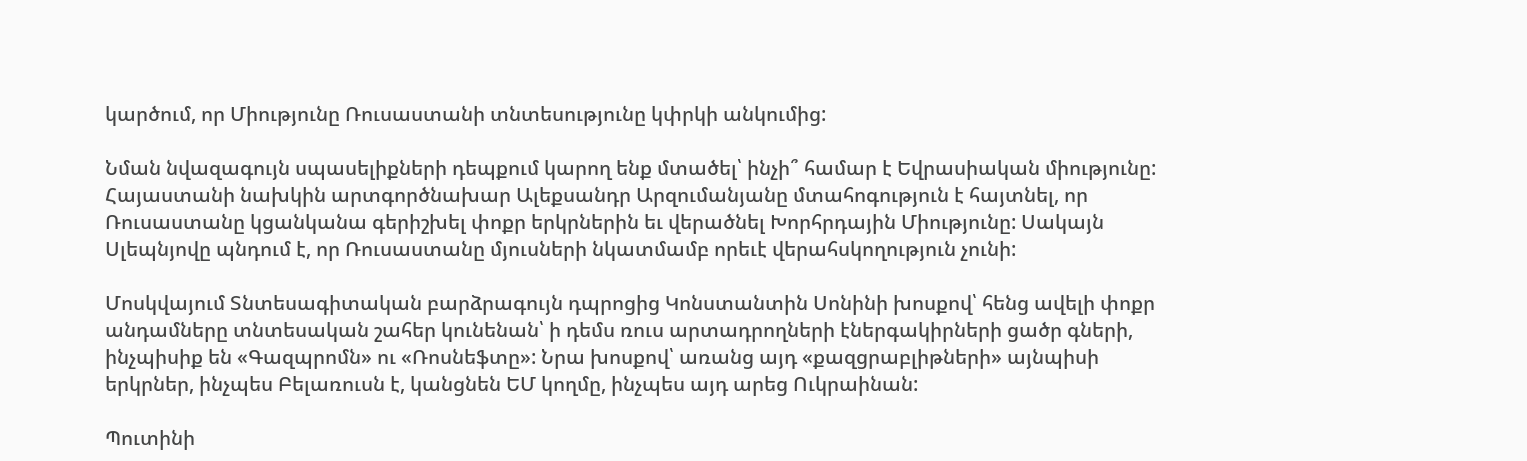կարծում, որ Միությունը Ռուսաստանի տնտեսությունը կփրկի անկումից:

Նման նվազագույն սպասելիքների դեպքում կարող ենք մտածել՝ ինչի՞ համար է Եվրասիական միությունը: Հայաստանի նախկին արտգործնախար Ալեքսանդր Արզումանյանը մտահոգություն է հայտնել, որ Ռուսաստանը կցանկանա գերիշխել փոքր երկրներին եւ վերածնել Խորհրդային Միությունը: Սակայն Սլեպնյովը պնդում է, որ Ռուսաստանը մյուսների նկատմամբ որեւէ վերահսկողություն չունի:

Մոսկվայում Տնտեսագիտական բարձրագույն դպրոցից Կոնստանտին Սոնինի խոսքով՝ հենց ավելի փոքր անդամները տնտեսական շահեր կունենան՝ ի դեմս ռուս արտադրողների էներգակիրների ցածր գների, ինչպիսիք են «Գազպրոմն» ու «Ռոսնեֆտը»: Նրա խոսքով՝ առանց այդ «քազցրաբլիթների» այնպիսի երկրներ, ինչպես Բելառուսն է, կանցնեն ԵՄ կողմը, ինչպես այդ արեց Ուկրաինան:

Պուտինի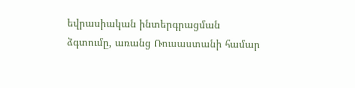եվրասիական ինտերգրացման ձգտումը, առանց Ռուսաստանի համար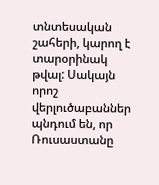տնտեսական շահերի, կարող է տարօրինակ թվալ: Սակայն որոշ վերլուծաբաններ պնդում են, որ Ռուսաստանը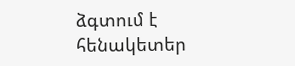ձգտում է հենակետեր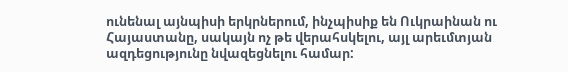ունենալ այնպիսի երկրներում, ինչպիսիք են Ուկրաինան ու Հայաստանը, սակայն ոչ թե վերահսկելու, այլ արեւմտյան ազդեցությունը նվազեցնելու համար: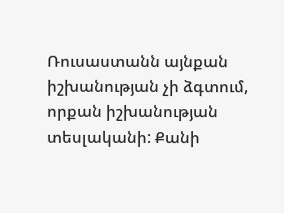Ռուսաստանն այնքան իշխանության չի ձգտում, որքան իշխանության տեսլականի: Քանի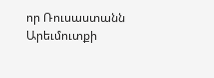որ Ռուսաստանն Արեւմուտքի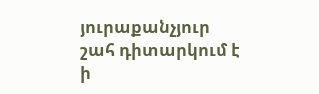յուրաքանչյուր շահ դիտարկում է ի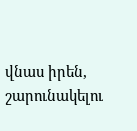վնաս իրեն, շարունակելու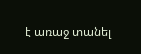է առաջ տանել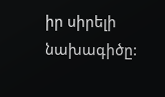իր սիրելի նախագիծը: